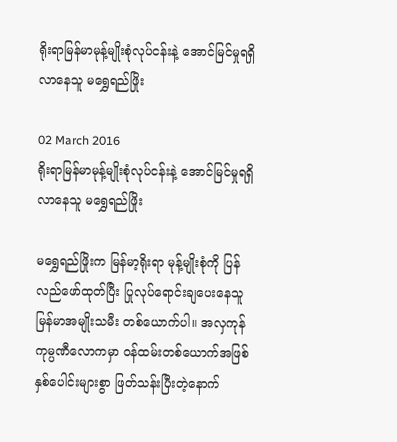ရိုးရာမြန်မာမုန့်မျိုးစုံလုပ်ငန်းနဲ့ အောင်မြင်မှုရရှိလာနေသူ မရွှေရည်ဖြိုး

02 March 2016
ရိုးရာမြန်မာမုန့်မျိုးစုံလုပ်ငန်းနဲ့ အောင်မြင်မှုရရှိလာနေသူ မရွှေရည်ဖြိုး

မရွှေရည်ဖြိုးက မြန်မာ့ရိုးရာ မုန့်မျိုးစုံကို ပြန်လည်ဖော်ထုတ်ပြီး ပြုလုပ်ရောင်းချပေးနေသူ မြန်မာအမျိုးသမီး တစ်ယောက်ပါ။ အလှကုန် ကုမ္ပဏီလောကမှာ ဝန်ထမ်းတစ်ယောက်အဖြစ် နှစ်ပေါင်းများစွာ ဖြတ်သန်းပြီးတဲ့နောက်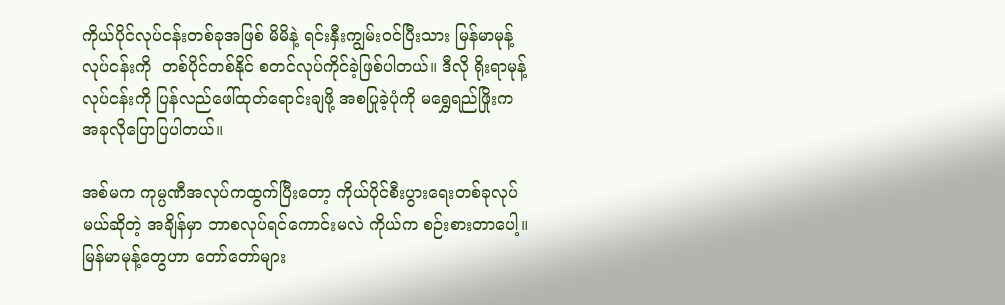ကိုယ်ပိုင်လုပ်ငန်းတစ်ခုအဖြစ် မိမိနဲ့ ရင်းနှီးကျွမ်းဝင်ပြီးသား မြန်မာမုန့်လုပ်ငန်းကို  တစ်ပိုင်တစ်နိုင် စတင်လုပ်ကိုင်ခဲ့ဖြစ်ပါတယ်။ ဒီလို ရိုးရာမုန့်လုပ်ငန်းကို ပြန်လည်ဖေါ်ထုတ်ရောင်းချဖို့ အစပြုခဲ့ပုံကို မရွှေရည်ဖြိုးက အခုလိုပြောပြပါတယ်။

အစ်မက ကုမ္ပဏီအလုပ်ကထွက်ပြီးတော့ ကိုယ်ပိုင်စီးပွားရေးတစ်ခုလုပ်မယ်ဆိုတဲ့ အချိန်မှာ ဘာစလုပ်ရင်ကောင်းမလဲ ကိုယ်က စဉ်းစားတာပေါ့။ မြန်မာမုန့်တွေဟာ တော်တော်များ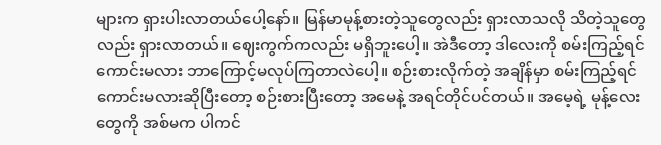များက ရှားပါးလာတယ်ပေါ့နော်။ မြန်မာမုန့်စားတဲ့သူတွေလည်း ရှားလာသလို သိတဲ့သူတွေလည်း ရှားလာတယ်။ ဈေးကွက်ကလည်း မရှိဘူးပေါ့။ အဲဒီတော့ ဒါလေးကို စမ်းကြည့်ရင်ကောင်းမလား ဘာကြောင့်မလုပ်ကြတာလဲပေါ့။ စဉ်းစားလိုက်တဲ့ အချိန်မှာ စမ်းကြည့်ရင်ကောင်းမလားဆိုပြီးတော့ စဉ်းစားပြီးတော့ အမေနဲ့ အရင်တိုင်ပင်တယ်။ အမေ့ရဲ့ မုန့်လေးတွေကို အစ်မက ပါကင်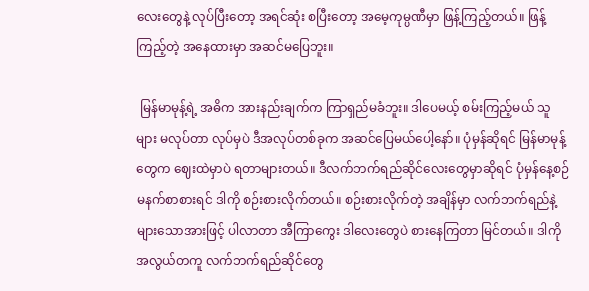လေးတွေနဲ့ လုပ်ပြီးတော့ အရင်ဆုံး စပြီးတော့ အမေ့ကုမ္ပဏီမှာ ဖြန့်ကြည့်တယ်။ ဖြန့်ကြည့်တဲ့ အနေထားမှာ အဆင်မပြေဘူး။

 မြန်မာမုန့်ရဲ့ အဓိက အားနည်းချက်က ကြာရှည်မခံဘူး။ ဒါပေမယ့် စမ်းကြည့်မယ် သူများ မလုပ်တာ လုပ်မှပဲ ဒီအလုပ်တစ်ခုက အဆင်ပြေမယ်ပေါ့နော်။ ပုံမှန်ဆိုရင် မြန်မာမုန့်တွေက ဈေးထဲမှာပဲ ရတာများတယ်။ ဒီလက်ဘက်ရည်ဆိုင်လေးတွေမှာဆိုရင် ပုံမှန်နေ့စဉ် မနက်စာစားရင် ဒါကို စဉ်းစားလိုက်တယ်။ စဉ်းစားလိုက်တဲ့ အချိန်မှာ လက်ဘက်ရည်နဲ့များသောအားဖြင့် ပါလာတာ အီကြာကွေး ဒါလေးတွေပဲ စားနေကြတာ မြင်တယ်။ ဒါကို အလွယ်တကူ လက်ဘက်ရည်ဆိုင်တွေ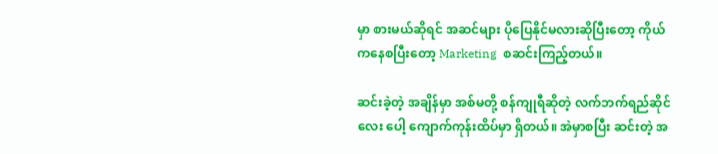မှာ စားမယ်ဆိုရင် အဆင်များ ပိုပြေနိုင်မလားဆိုပြီးတော့ ကိုယ်ကနေစပြီးတော့ Marketing  စဆင်းကြည့်တယ်။

ဆင်းခဲ့တဲ့ အချိန်မှာ အစ်မတို့ စန်ကျုရီဆိုတဲ့ လက်ဘက်ရည်ဆိုင်လေး ပေါ့ ကျောက်ကုန်းထိပ်မှာ ရှိတယ်။ အဲမှာစပြီး ဆင်းတဲ့ အ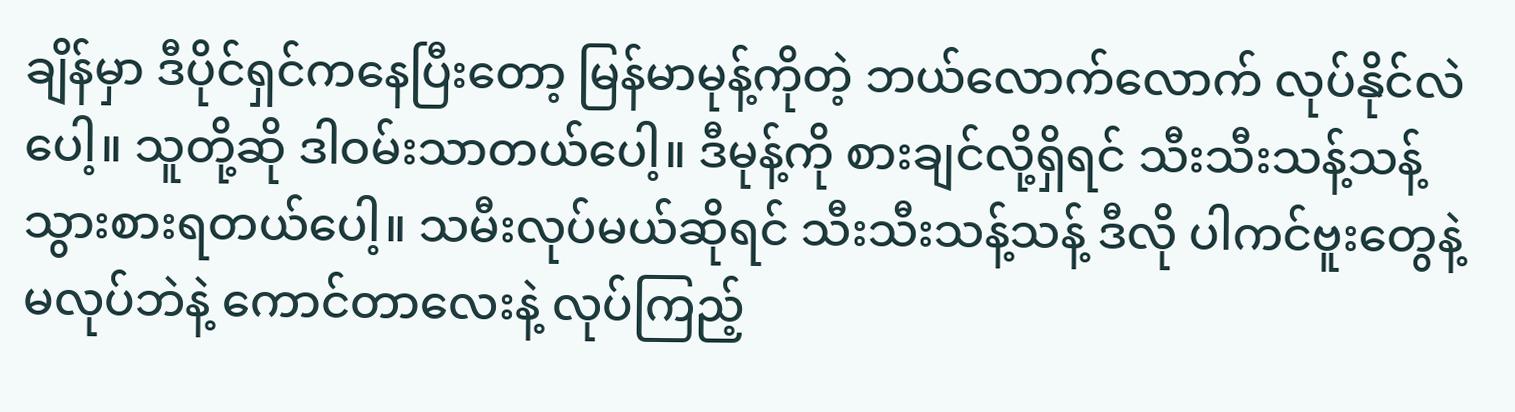ချိန်မှာ ဒီပိုင်ရှင်ကနေပြီးတော့ မြန်မာမုန့်ကိုတဲ့ ဘယ်လောက်လောက် လုပ်နိုင်လဲပေါ့။ သူတို့ဆို ဒါဝမ်းသာတယ်ပေါ့။ ဒီမုန့်ကို စားချင်လို့ရှိရင် သီးသီးသန့်သန့် သွားစားရတယ်ပေါ့။ သမီးလုပ်မယ်ဆိုရင် သီးသီးသန့်သန့် ဒီလို ပါကင်ဗူးတွေနဲ့ မလုပ်ဘဲနဲ့ ကောင်တာလေးနဲ့ လုပ်ကြည့်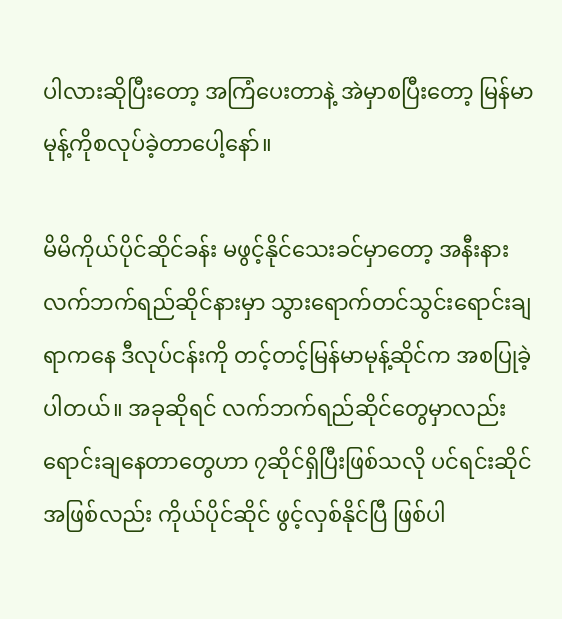ပါလားဆိုပြီးတော့ အကြံပေးတာနဲ့ အဲမှာစပြီးတော့ မြန်မာမုန့်ကိုစလုပ်ခဲ့တာပေါ့နော်။

မိမိကိုယ်ပိုင်ဆိုင်ခန်း မဖွင့်နိုင်သေးခင်မှာတော့ အနီးနား လက်ဘက်ရည်ဆိုင်နားမှာ သွားရောက်တင်သွင်းရောင်းချရာကနေ ဒီလုပ်ငန်းကို တင့်တင့်မြန်မာမုန့်ဆိုင်က အစပြုခဲ့ပါတယ်။ အခုဆိုရင် လက်ဘက်ရည်ဆိုင်တွေမှာလည်း ရောင်းချနေတာတွေဟာ ၇ဆိုင်ရှိပြီးဖြစ်သလို ပင်ရင်းဆိုင်အဖြစ်လည်း ကိုယ်ပိုင်ဆိုင် ဖွင့်လှစ်နိုင်ပြီ ဖြစ်ပါ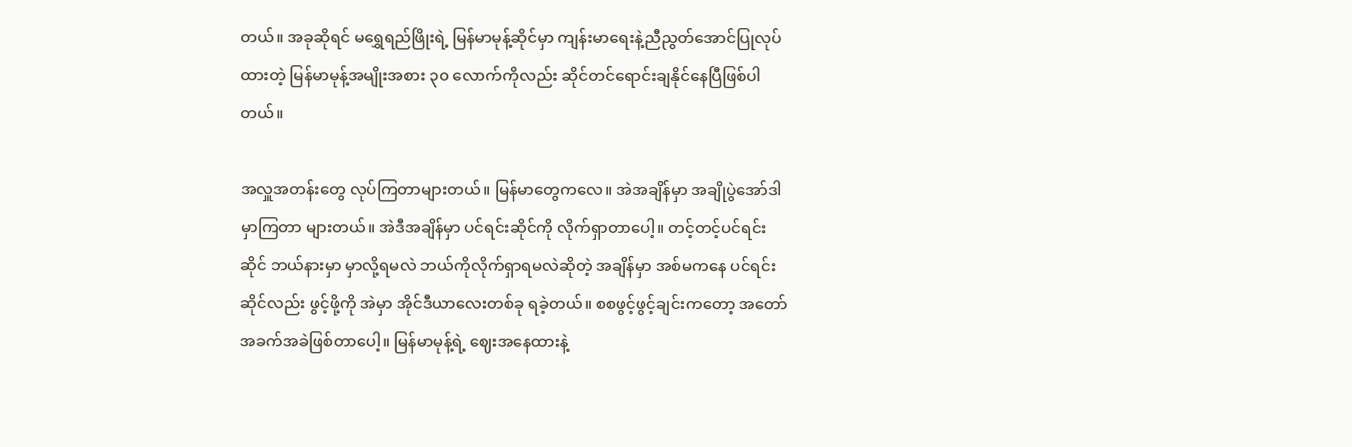တယ်။ အခုဆိုရင် မရွှေရည်ဖြိုးရဲ့ မြန်မာမုန့်ဆိုင်မှာ ကျန်းမာရေးနဲ့ညီညွတ်အောင်ပြုလုပ်ထားတဲ့ မြန်မာမုန့်အမျိုးအစား ၃၀ လောက်ကိုလည်း ဆိုင်တင်ရောင်းချနိုင်နေပြီဖြစ်ပါတယ်။

အလှူအတန်းတွေ လုပ်ကြတာများတယ်။ မြန်မာတွေကလေ။ အဲအချိန်မှာ အချိုပွဲအော်ဒါမှာကြတာ များတယ်။ အဲဒီအချိန်မှာ ပင်ရင်းဆိုင်ကို လိုက်ရှာတာပေါ့။ တင့်တင့်ပင်ရင်းဆိုင် ဘယ်နားမှာ မှာလို့ရမလဲ ဘယ်ကိုလိုက်ရှာရမလဲဆိုတဲ့ အချိန်မှာ အစ်မကနေ ပင်ရင်းဆိုင်လည်း ဖွင့်ဖို့ကို အဲမှာ အိုင်ဒီယာလေးတစ်ခု ရခဲ့တယ်။ စစဖွင့်ဖွင့်ချင်းကတော့ အတော်အခက်အခဲဖြစ်တာပေါ့။ မြန်မာမုန့်ရဲ့ ဈေးအနေထားနဲ့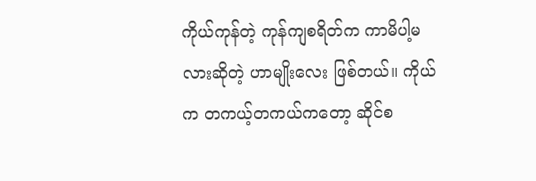ကိုယ်ကုန်တဲ့ ကုန်ကျစရိတ်က ကာမိပါ့မလားဆိုတဲ့ ဟာမျိုးလေး ဖြစ်တယ်။ ကိုယ်က တကယ့်တကယ်ကတော့ ဆိုင်စ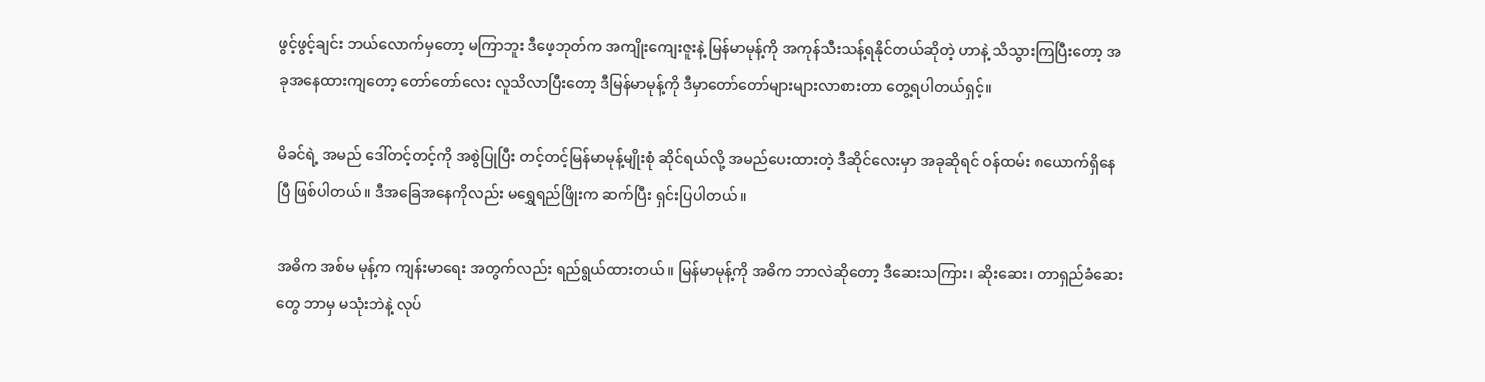ဖွင့်ဖွင့်ချင်း ဘယ်လောက်မှတော့ မကြာဘူး ဒီဖေ့ဘုတ်က အကျိုးကျေးဇူးနဲ့ မြန်မာမုန့်ကို အကုန်သီးသန့်ရနိုင်တယ်ဆိုတဲ့ ဟာနဲ့ သိသွားကြပြီးတော့ အခုအနေထားကျတော့ တော်တော်လေး လူသိလာပြီးတော့ ဒီမြန်မာမုန့်ကို ဒီမှာတော်တော်များများလာစားတာ တွေ့ရပါတယ်ရှင့်။

မိခင်ရဲ့ အမည် ဒေါ်တင့်တင့်ကို အစွဲပြုပြီး တင့်တင့်မြန်မာမုန့်မျိုးစုံ ဆိုင်ရယ်လို့ အမည်ပေးထားတဲ့ ဒီဆိုင်လေးမှာ အခုဆိုရင် ဝန်ထမ်း ၈ယောက်ရှိနေပြီ ဖြစ်ပါတယ်။ ဒီအခြေအနေကိုလည်း မရွှေရည်ဖြိုးက ဆက်ပြီး ရှင်းပြပါတယ်။

အဓိက အစ်မ မုန့်က ကျန်းမာရေး အတွက်လည်း ရည်ရွယ်ထားတယ်။ မြန်မာမုန့်ကို အဓိက ဘာလဲဆိုတော့ ဒီဆေးသကြား၊ ဆိုးဆေး၊ တာရှည်ခံဆေးတွေ ဘာမှ မသုံးဘဲနဲ့ လုပ်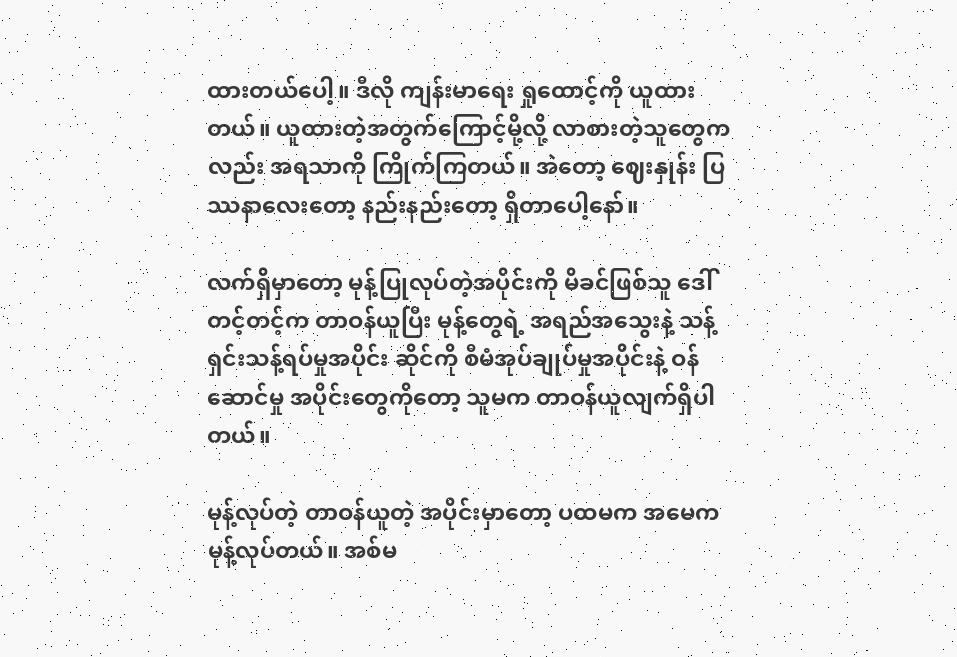ထားတယ်ပေါ့။ ဒီလို ကျန်းမာရေး ရှုထောင့်ကို ယူထားတယ်။ ယူထားတဲ့အတွက်ကြောင့်မို့လို့ လာစားတဲ့သူတွေကလည်း အရသာကို ကြိုက်ကြတယ်။ အဲတော့ ဈေးနှုန်း ပြဿနာလေးတော့ နည်းနည်းတော့ ရှိတာပေါ့နော်။

လက်ရှိမှာတော့ မုန့်ပြုလုပ်တဲ့အပိုင်းကို မိခင်ဖြစ်သူ ဒေါ်တင့်တင့်က တာဝန်ယူပြီး မုန့်တွေရဲ့ အရည်အသွေးနဲ့ သန့်ရှင်းသန့်ရပ်မှုအပိုင်း ဆိုင်ကို စီမံအုပ်ချုပ်မှုအပိုင်းနဲ့ ဝန်ဆောင်မှု အပိုင်းတွေကိုတော့ သူမက တာဝန်ယူလျက်ရှိပါတယ်။

မုန့်လုပ်တဲ့ တာဝန်ယူတဲ့ အပိုင်းမှာတော့ ပထမက အမေက မုန့်လုပ်တယ်။ အစ်မ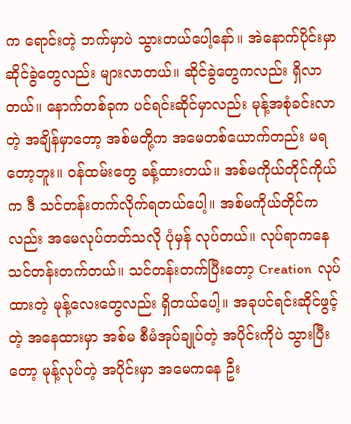က ရောင်းတဲ့ ဘက်မှာပဲ သွားတယ်ပေါ့နော်။ အဲနောက်ပိုင်းမှာ ဆိုင်ခွဲတွေလည်း များလာတယ်။ ဆိုင်ခွဲတွေကလည်း ရှိလာတယ်။ နောက်တစ်ခုက ပင်ရင်းဆိုင်မှာလည်း မုန့်အစုံခင်းလာတဲ့ အချိန်မှာတော့ အစ်မတို့က အမေတစ်ယောက်တည်း မရတော့ဘူး။ ဝန်ထမ်းတွေ ခန့်ထားတယ်။ အစ်မကိုယ်တိုင်ကိုယ်က ဒီ သင်တန်းတက်လိုက်ရတယ်ပေါ့။ အစ်မကိုယ်တိုင်ကလည်း အမေလုပ်တတ်သလို ပုံမှန် လုပ်တယ်။ လုပ်ရာကနေ သင်တန်းတက်တယ်။ သင်တန်းတက်ပြီးတော့ Creation  လုပ်ထားတဲ့ မုန့်လေးတွေလည်း ရှိတယ်ပေါ့။ အခုပင်ရင်းဆိုင်ဖွင့်တဲ့ အနေထားမှာ အစ်မ စီမံအုပ်ချုပ်တဲ့ အပိုင်းကိုပဲ သွားပြီးတော့ မုန့်လုပ်တဲ့ အပိုင်းမှာ အမေကနေ ဦး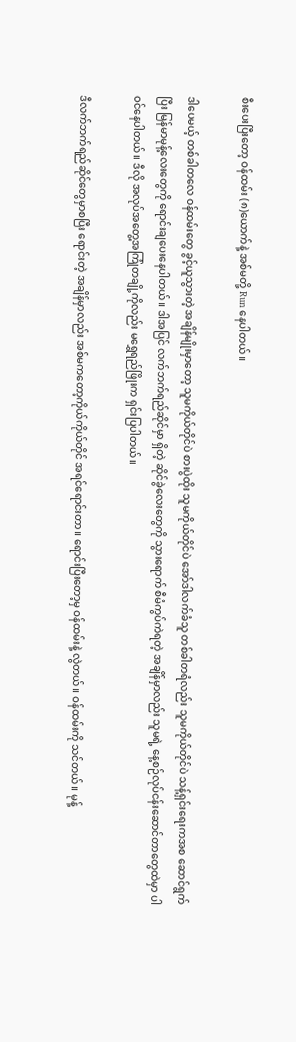စီးပေးပြီးတော့ ဝန်ထမ်း (၈)ယောက်နဲ့ အစ်မတို့ Run နေပါတယ်။

ဒါပေမယ့် တစ်ခါတလေ ဝန်ထမ်းတွေ ခွင့်ယူသွားတဲ့ အချိန်မျိုးမှာတော့ သူမကိုယ်တိုင်ပဲ စားပွဲထိုး သူမကိုယ်တိုင်ပဲ အော်ဒါလက်ခံသူ တစ်ခါတရံလည်း သူမကိုယ်တိုင်ပဲ သန့်ရှင်းရေးကအစ ဆောင်ရွက်ပြီး မြန်မာမုန့်လေးတွေကို ရောင်းချပေးနေပါတယ်။ ဒါအပြင် လက်ဘက်ရည်ဆိုင်မှာ ရှိတဲ့ ဆိုင်ခွဲလေးတွေကို သွားရောက် စီမံကွပ်ကဲရတဲ့ အချိန်မှာလည်း သူမရဲ့ နေ့စဉ်လုပ်ငန်းဆောင်တာတွေထဲမှာ ပါဝင်နေပါတယ်။ ဒီလို အလုပ်အတွေ့အကြုံတချို့ကိုလည်း မရွှေရည်ဖြိုးက ရှင်းပြပါတယ်။

ဒီလက်ဘက်ရည်ဆိုင်တွေမှာစပြီး ရောင်းတဲ့ အချိန်မှာလည်း အစ်မကတော့ကိုယ်ကိုယ်တိုင် အရင်ရောင်းတာ။ ရောင်းပြီးတော့မှ ဝန်ထမ်းနဲ့ လွဲတယ်။ ဝန်ထမ်းကို သင်တယ်။ မုန့်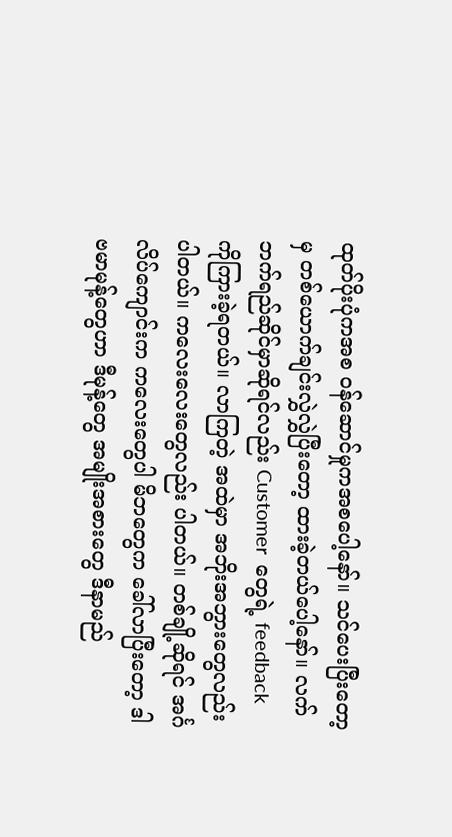ထုတ်ပိုးပုံကအစ ဝန်ဆောင်မှုကအစပေါ့နော်။ သင်ပေးပြီးတော့မှ တစ်ယောက်ချင်းလွှဲလွှဲပြီးတော့ ထားခဲ့တယ်ပေါ့နော်။ လက်ဘက်ရည်ဆိုင်မှာဆိုရင်လည်း Customer  တွေရဲ့ feedback  ကိုကြားခဲ့ရတယ်။ လာကြတဲ့ အထဲမှာ အဘိုးအဘွားတွေလည်း ပါတယ်။ ကလေးလေးတွေလည်း ပါတယ်။ တစ်ချို့ဆိုရင် အင်္ဂလိပ်ကျောင်းက ကလေးတွေပါ မိဘတွေက ခေါ်လာပြီးတော့ ဒါ ဗမာမုန့်တွေဟာ ဒီမုန့်တွေ အမျိုးအစားတွေ ဒီနာမည်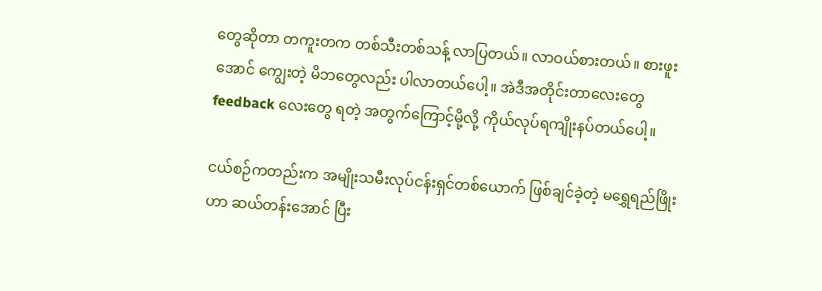တွေဆိုတာ တကူးတက တစ်သီးတစ်သန့် လာပြတယ်။ လာဝယ်စားတယ်။ စားဖူးအောင် ကျွေးတဲ့ မိဘတွေလည်း ပါလာတယ်ပေါ့။ အဲဒီအတိုင်းတာလေးတွေ feedback လေးတွေ ရတဲ့ အတွက်ကြောင့်မို့လို့ ကိုယ်လုပ်ရကျိုးနပ်တယ်ပေါ့။

ငယ်စဉ်ကတည်းက အမျိုးသမီးလုပ်ငန်းရှင်တစ်ယောက် ဖြစ်ချင်ခဲ့တဲ့ မရွှေရည်ဖြိုးဟာ ဆယ်တန်းအောင် ပြီး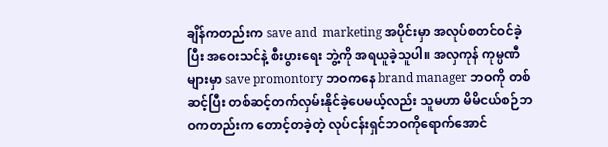ချိန်ကတည်းက save and  marketing အပိုင်းမှာ အလုပ်စတင်ဝင်ခဲ့ပြီး အဝေးသင်နဲ့ စီးပွားရေး ဘွဲ့ကို အရယူခဲ့သူပါ။ အလှကုန် ကုမ္ပဏီများမှာ save promontory ဘဝကနေ brand manager ဘဝကို တစ်ဆင့်ပြီး တစ်ဆင့်တက်လှမ်းနိုင်ခဲ့ပေမယ့်လည်း သူမဟာ မိမိငယ်စဉ်ဘဝကတည်းက တောင့်တခဲ့တဲ့ လုပ်ငန်းရှင်ဘဝကိုရောက်အောင်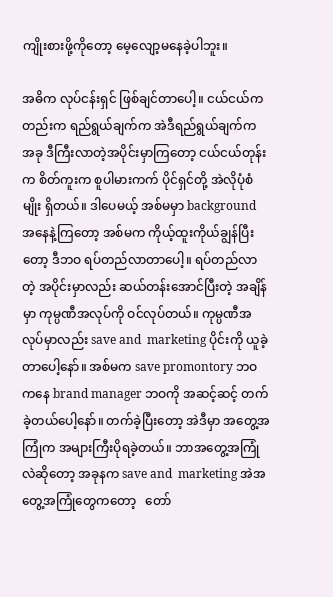ကျိုးစားဖို့ကိုတော့ မေ့လျော့မနေခဲ့ပါဘူး။

အဓိက လုပ်ငန်းရှင် ဖြစ်ချင်တာပေါ့။ ငယ်ငယ်ကတည်းက ရည်ရွယ်ချက်က အဲဒီရည်ရွယ်ချက်က အခု ဒီကြီးလာတဲ့အပိုင်းမှာကြတော့ ငယ်ငယ်တုန်းက စိတ်ကူးက စူပါမားကက် ပိုင်ရှင်တို့ အဲလိုပုံစံမျိုး ရှိတယ်။ ဒါပေမယ့် အစ်မမှာ background အနေနဲ့ကြတော့ အစ်မက ကိုယ့်ထူးကိုယ်ချွန်ပြီးတော့ ဒီဘဝ ရပ်တည်လာတာပေါ့။ ရပ်တည်လာတဲ့ အပိုင်းမှာလည်း ဆယ်တန်းအောင်ပြီးတဲ့ အချိန်မှာ ကုမ္ပဏီအလုပ်ကို ဝင်လုပ်တယ်။ ကုမ္ပဏီအလုပ်မှာလည်း save and  marketing ပိုင်းကို ယူခဲ့တာပေါ့နော်။ အစ်မက save promontory ဘဝကနေ brand manager ဘဝကို အဆင့်ဆင့် တက်ခဲ့တယ်ပေါ့နော်။ တက်ခဲ့ပြီးတော့ အဲဒီမှာ အတွေ့အကြုံက အများကြီးပိုရခဲ့တယ်။ ဘာအတွေ့အကြုံလဲဆိုတော့ အခုနက save and  marketing အဲအတွေ့အကြုံတွေကတော့   တော်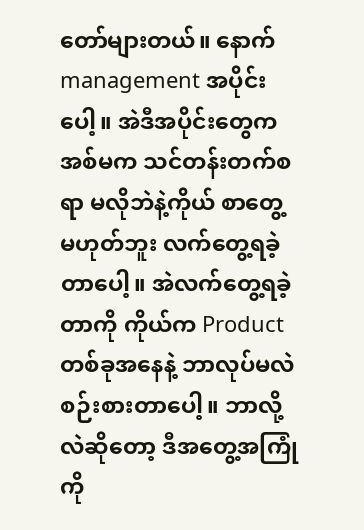တော်များတယ်။ နောက် management အပိုင်းပေါ့။ အဲဒီအပိုင်းတွေက အစ်မက သင်တန်းတက်စရာ မလိုဘဲနဲ့ကိုယ် စာတွေ့မဟုတ်ဘူး လက်တွေ့ရခဲ့တာပေါ့။ အဲလက်တွေ့ရခဲ့တာကို ကိုယ်က Product   တစ်ခုအနေနဲ့ ဘာလုပ်မလဲ စဉ်းစားတာပေါ့။ ဘာလို့လဲဆိုတော့ ဒီအတွေ့အကြုံကို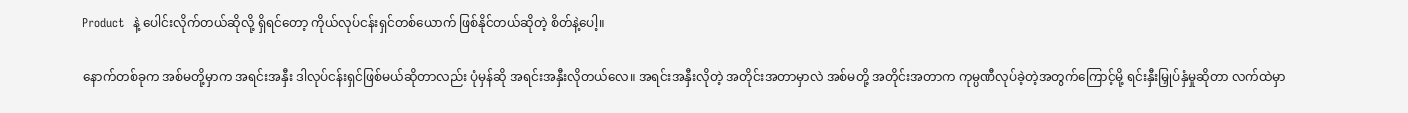Product  နဲ့ ပေါင်းလိုက်တယ်ဆိုလို့ ရှိရင်တော့ ကိုယ်လုပ်ငန်းရှင်တစ်ယောက် ဖြစ်နိုင်တယ်ဆိုတဲ့ စိတ်နဲ့ပေါ့။

နောက်တစ်ခုက အစ်မတို့မှာက အရင်းအနှီး ဒါလုပ်ငန်းရှင်ဖြစ်မယ်ဆိုတာလည်း ပုံမှန်ဆို အရင်းအနှီးလိုတယ်လေ။ အရင်းအနှီးလိုတဲ့ အတိုင်းအတာမှာလဲ အစ်မတို့ အတိုင်းအတာက ကုမ္ပဏီလုပ်ခဲ့တဲ့အတွက်ကြောင့်မို့ ရင်းနှီးမြှုပ်နှံမှုဆိုတာ လက်ထဲမှာ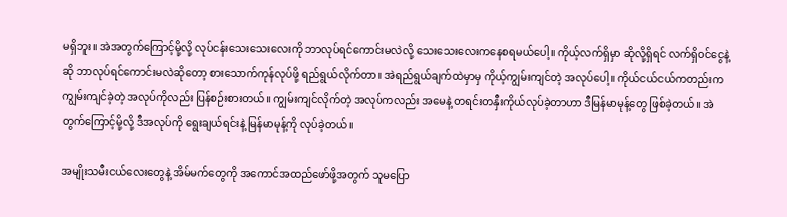မရှိဘူး။ အဲအတွက်ကြောင့်မို့လို့ လုပ်ငန်းသေးသေးလေးကို ဘာလုပ်ရင်ကောင်းမလဲလို့ သေးသေးလေးကနေစရမယ်ပေါ့။ ကိုယ့်လက်ရှိမှာ ဆိုလို့ရှိရင် လက်ရှိဝင်ငွေနဲ့ဆို ဘာလုပ်ရင်ကောင်းမလဲဆိုတော့ စားသောက်ကုန်လုပ်ဖို့ ရည်ရွယ်လိုက်တာ။ အဲရည်ရွယ်ချက်ထဲမှာမှ ကိုယ့်ကျွမ်းကျင်တဲ့ အလုပ်ပေါ့။ ကိုယ်ငယ်ငယ်ကတည်းက ကျွမ်းကျင်ခဲ့တဲ့ အလုပ်ကိုလည်း ပြန်စဉ်းစားတယ်။ ကျွမ်းကျင်လိုက်တဲ့ အလုပ်ကလည်း အမေနဲ့ တရင်းတနှီးကိုယ်လုပ်ခဲ့တာဟာ ဒီမြန်မာမုန့်တွေ ဖြစ်ခဲ့တယ်။ အဲတွက်ကြောင့်မို့လို့ ဒီအလုပ်ကို ရွေးချယ်ရင်းနဲ့ မြန်မာမုန့်ကို လုပ်ခဲ့တယ်။

အမျိုးသမီးငယ်လေးတွေနဲ့ အိမ်မက်တွေကို အကောင်အထည်ဖော်ဖို့အတွက် သူမပြော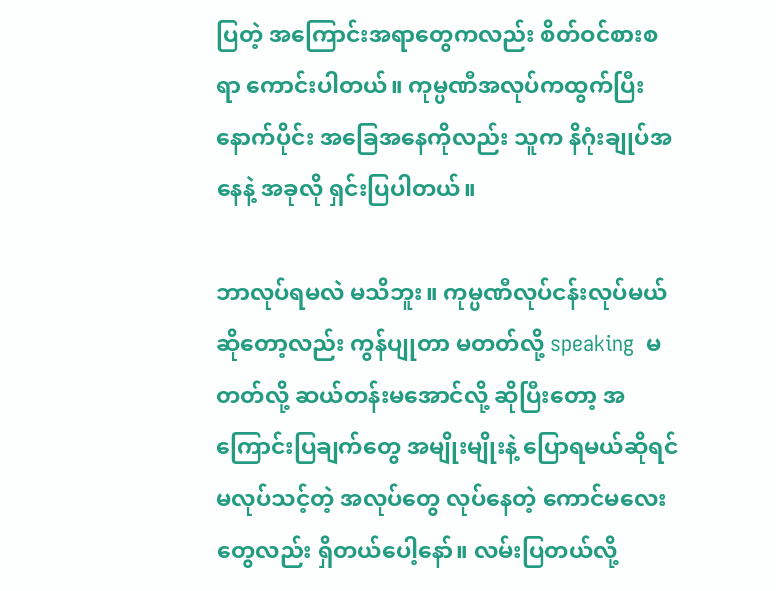ပြတဲ့ အကြောင်းအရာတွေကလည်း စိတ်ဝင်စားစရာ ကောင်းပါတယ်။ ကုမ္ပဏီအလုပ်ကထွက်ပြီးနောက်ပိုင်း အခြေအနေကိုလည်း သူက နိဂုံးချုပ်အနေနဲ့ အခုလို ရှင်းပြပါတယ်။

ဘာလုပ်ရမလဲ မသိဘူး။ ကုမ္ပဏီလုပ်ငန်းလုပ်မယ်ဆိုတော့လည်း ကွန်ပျုတာ မတတ်လို့ speaking  မတတ်လို့ ဆယ်တန်းမအောင်လို့ ဆိုပြီးတော့ အကြောင်းပြချက်တွေ အမျိုးမျိုးနဲ့ ပြောရမယ်ဆိုရင် မလုပ်သင့်တဲ့ အလုပ်တွေ လုပ်နေတဲ့ ကောင်မလေးတွေလည်း ရှိတယ်ပေါ့နော်။ လမ်းပြတယ်လို့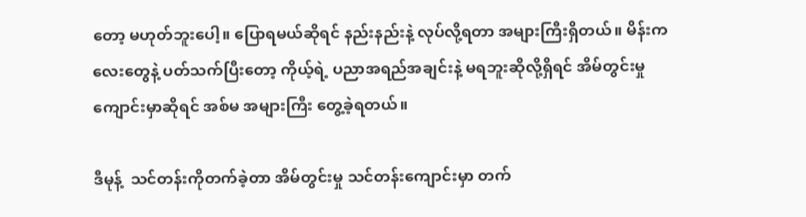တော့ မဟုတ်ဘူးပေါ့။ ပြောရမယ်ဆိုရင် နည်းနည်းနဲ့ လုပ်လို့ရတာ အများကြီးရှိတယ်။ မိန်းကလေးတွေနဲ့ ပတ်သက်ပြီးတော့ ကိုယ့်ရဲ့ ပညာအရည်အချင်းနဲ့ မရဘူးဆိုလို့ရှိရင် အိမ်တွင်းမှုကျောင်းမှာဆိုရင် အစ်မ အများကြီး တွေ့ခဲ့ရတယ်။

ဒီမုန့်  သင်တန်းကိုတက်ခဲ့တာ အိမ်တွင်းမှု သင်တန်းကျောင်းမှာ တက်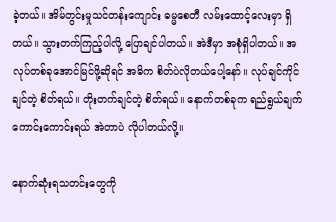ခဲ့တယ်။ အိမ်တွင်းမှုသင်တန်းကျောင်း ဓမ္မစေတီ လမ်းထောင့်လေးမှာ ရှိတယ်။ သွားတက်ကြည့်ပါလို့ ပြောချင်ပါတယ်။ အဲဒီမှာ အစုံရှိပါတယ်။ အလုပ်တစ်ခုအောင်မြင်ဖို့ဆိုရင် အဓိက စိတ်ပဲလိုတယ်ပေါ့နော်။ လုပ်ချင်ကိုင်ချင်တဲ့ စိတ်ရယ်။ တိုးတက်ချင်တဲ့ စိတ်ရယ်။ နောက်တစ်ခုက ရည်ရွယ်ချက်ကောင်းကောင်းရယ် အဲတာပဲ လိုပါတယ်လို့။

နောက်ဆုံးရသတင်းတွေကို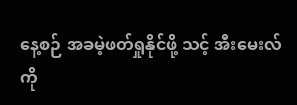နေ့စဉ် အခမဲ့ဖတ်ရှုနိုင်ဖို့ သင့် အီးမေးလ်ကို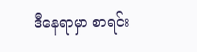ဒီနေရာမှာ စာရင်း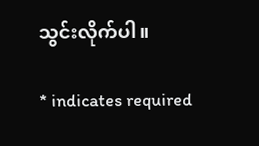သွင်းလိုက်ပါ။

* indicates required